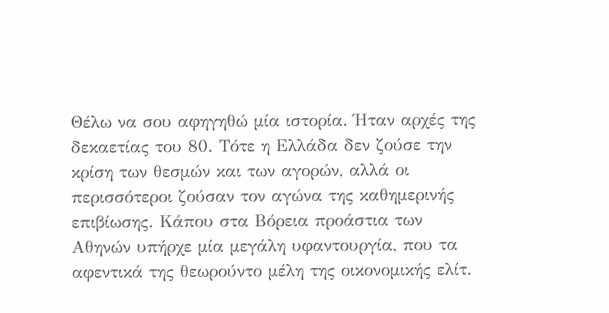Θέλω να σου αφηγηθώ μία ιστορία. Ήταν αρχές της δεκαετίας του 80. Τότε η Ελλάδα δεν ζούσε την κρίση των θεσμών και των αγορών, αλλά οι περισσότεροι ζούσαν τον αγώνα της καθημερινής επιβίωσης. Κάπου στα Βόρεια προάστια των Αθηνών υπήρχε μία μεγάλη υφαντουργία, που τα αφεντικά της θεωρούντο μέλη της οικονομικής ελίτ.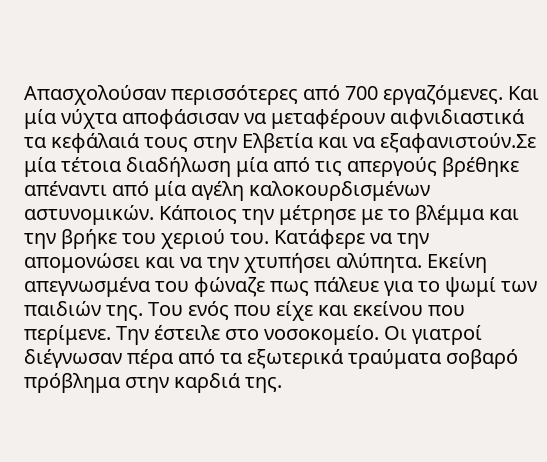Απασχολούσαν περισσότερες από 700 εργαζόμενες. Και μία νύχτα αποφάσισαν να μεταφέρουν αιφνιδιαστικά τα κεφάλαιά τους στην Ελβετία και να εξαφανιστούν.Σε μία τέτοια διαδήλωση μία από τις απεργούς βρέθηκε απέναντι από μία αγέλη καλοκουρδισμένων αστυνομικών. Κάποιος την μέτρησε με το βλέμμα και την βρήκε του χεριού του. Κατάφερε να την απομονώσει και να την χτυπήσει αλύπητα. Εκείνη απεγνωσμένα του φώναζε πως πάλευε για το ψωμί των παιδιών της. Του ενός που είχε και εκείνου που περίμενε. Την έστειλε στο νοσοκομείο. Οι γιατροί διέγνωσαν πέρα από τα εξωτερικά τραύματα σοβαρό πρόβλημα στην καρδιά της.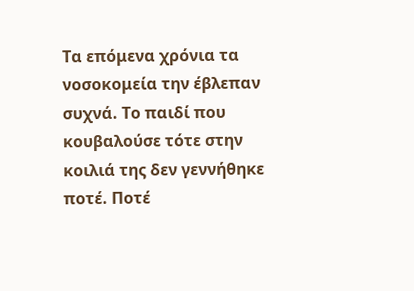Τα επόμενα χρόνια τα νοσοκομεία την έβλεπαν συχνά. Το παιδί που κουβαλούσε τότε στην κοιλιά της δεν γεννήθηκε ποτέ. Ποτέ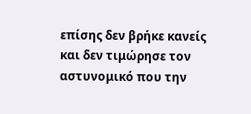επίσης δεν βρήκε κανείς και δεν τιμώρησε τον αστυνομικό που την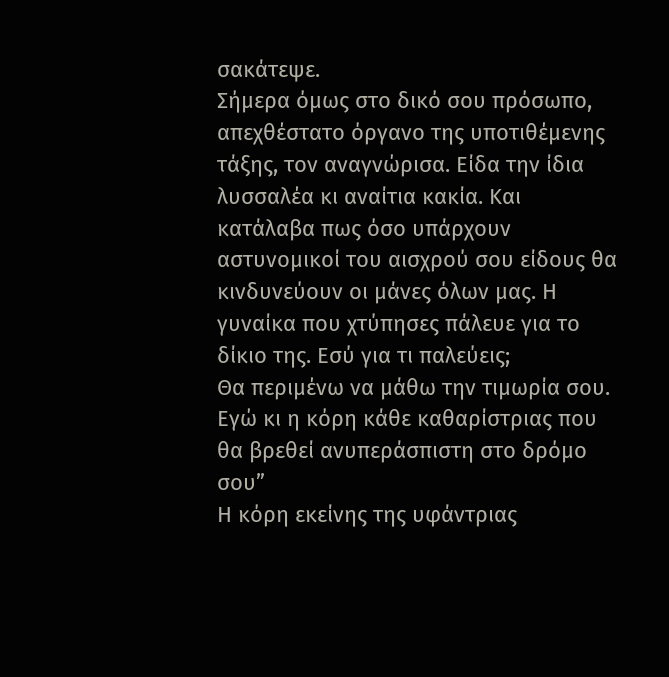σακάτεψε.
Σήμερα όμως στο δικό σου πρόσωπο, απεχθέστατο όργανο της υποτιθέμενης τάξης, τον αναγνώρισα. Είδα την ίδια λυσσαλέα κι αναίτια κακία. Και κατάλαβα πως όσο υπάρχουν αστυνομικοί του αισχρού σου είδους θα κινδυνεύουν οι μάνες όλων μας. Η γυναίκα που χτύπησες πάλευε για το δίκιο της. Εσύ για τι παλεύεις;
Θα περιμένω να μάθω την τιμωρία σου. Εγώ κι η κόρη κάθε καθαρίστριας που θα βρεθεί ανυπεράσπιστη στο δρόμο σου”
Η κόρη εκείνης της υφάντριας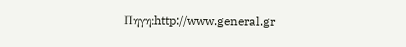Πηγη:http://www.general.gr